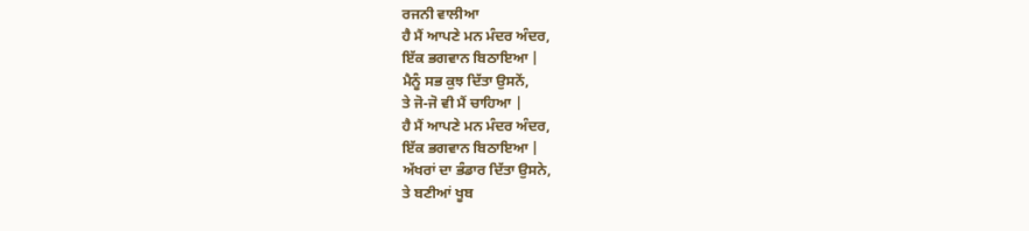ਰਜਨੀ ਵਾਲੀਆ
ਹੈ ਮੈਂ ਆਪਣੇ ਮਨ ਮੰਦਰ ਅੰਦਰ,
ਇੱਕ ਭਗਵਾਨ ਬਿਠਾਇਆ |
ਮੈਨੂੰ ਸਭ ਕੁਝ ਦਿੱਤਾ ਉਸਨੇਂ,
ਤੇ ਜੋ-ਜੋ ਵੀ ਮੈਂ ਚਾਹਿਆ |
ਹੈ ਮੈਂ ਆਪਣੇ ਮਨ ਮੰਦਰ ਅੰਦਰ,
ਇੱਕ ਭਗਵਾਨ ਬਿਠਾਇਆ |
ਅੱਖਰਾਂ ਦਾ ਭੰਡਾਰ ਦਿੱਤਾ ਉਸਨੇ,
ਤੇ ਬਣੀਆਂ ਖੂਬ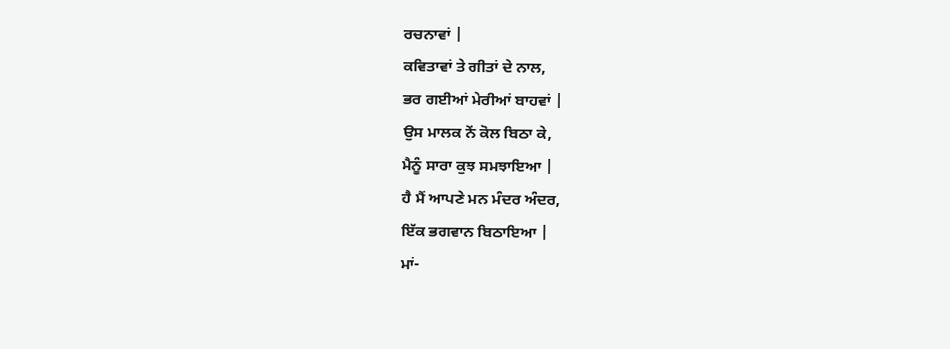ਰਚਨਾਵਾਂ |
ਕਵਿਤਾਵਾਂ ਤੇ ਗੀਤਾਂ ਦੇ ਨਾਲ,
ਭਰ ਗਈਆਂ ਮੇਰੀਆਂ ਬਾਹਵਾਂ |
ਉਸ ਮਾਲਕ ਨੇਂ ਕੋਲ ਬਿਠਾ ਕੇ,
ਮੈਨੂੰ ਸਾਰਾ ਕੁਝ ਸਮਝਾਇਆ |
ਹੈ ਮੈਂ ਆਪਣੇ ਮਨ ਮੰਦਰ ਅੰਦਰ,
ਇੱਕ ਭਗਵਾਨ ਬਿਠਾਇਆ |
ਮਾਂ-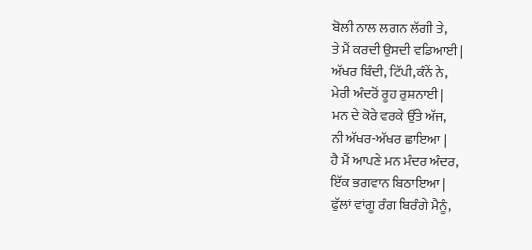ਬੋਲੀ ਨਾਲ ਲਗਨ ਲੱਗੀ ਤੇ,
ਤੇ ਮੈਂ ਕਰਦੀ ਉਸਦੀ ਵਡਿਆਈ |
ਅੱਖਰ ਬਿੰਦੀ, ਟਿੱਪੀ,ਕੰਨੇਂ ਨੇ,
ਮੇਰੀ ਅੰਦਰੋਂ ਰੂਹ ਰੁਸ਼ਨਾਈ |
ਮਨ ਦੇ ਕੋਰੇ ਵਰਕੇ ਉੱਤੇ ਅੱਜ,
ਨੀ ਅੱਖਰ-ਅੱਖਰ ਛਾਇਆ |
ਹੈ ਮੈਂ ਆਪਣੇ ਮਨ ਮੰਦਰ ਅੰਦਰ,
ਇੱਕ ਭਗਵਾਨ ਬਿਠਾਇਆ |
ਫੁੱਲਾਂ ਵਾਂਗੂ ਰੰਗ ਬਿਰੰਗੇ ਮੈਨੂੰ,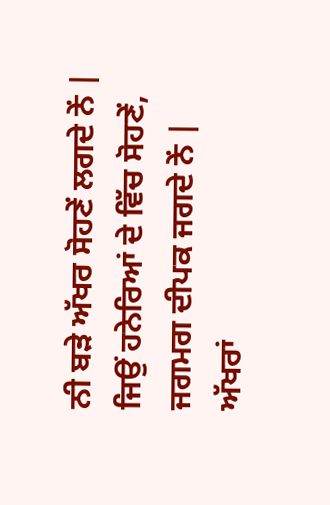ਨੀ ਬੜੇ ਅੱਖਰ ਸੋਹਣੇਂ ਲਗਦੇ ਨੇਂ |
ਜਿਉਂ ਹਨੇਰਿਆਂ ਦੇ ਵਿੱਚ ਸੋਹਣੇਂ,
ਜਗਮਗ ਦੀਪਕ ਜਗਦੇ ਨੇਂ |
ਅੱਖਰਾਂ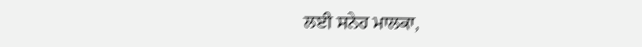ਲਈ ਸਨੇਹ ਮਾਲਕਾ,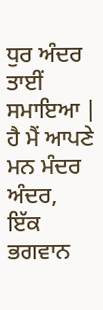ਧੁਰ ਅੰਦਰ ਤਾਈਂ ਸਮਾਇਆ |
ਹੈ ਮੈਂ ਆਪਣੇ ਮਨ ਮੰਦਰ ਅੰਦਰ,
ਇੱਕ ਭਗਵਾਨ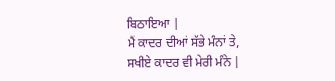ਬਿਠਾਇਆ |
ਮੈਂ ਕਾਦਰ ਦੀਆਂ ਸੱਭੇ ਮੰਨਾਂ ਤੇ,
ਸਖੀਏ ਕਾਦਰ ਵੀ ਮੇਰੀ ਮੰਨੇ |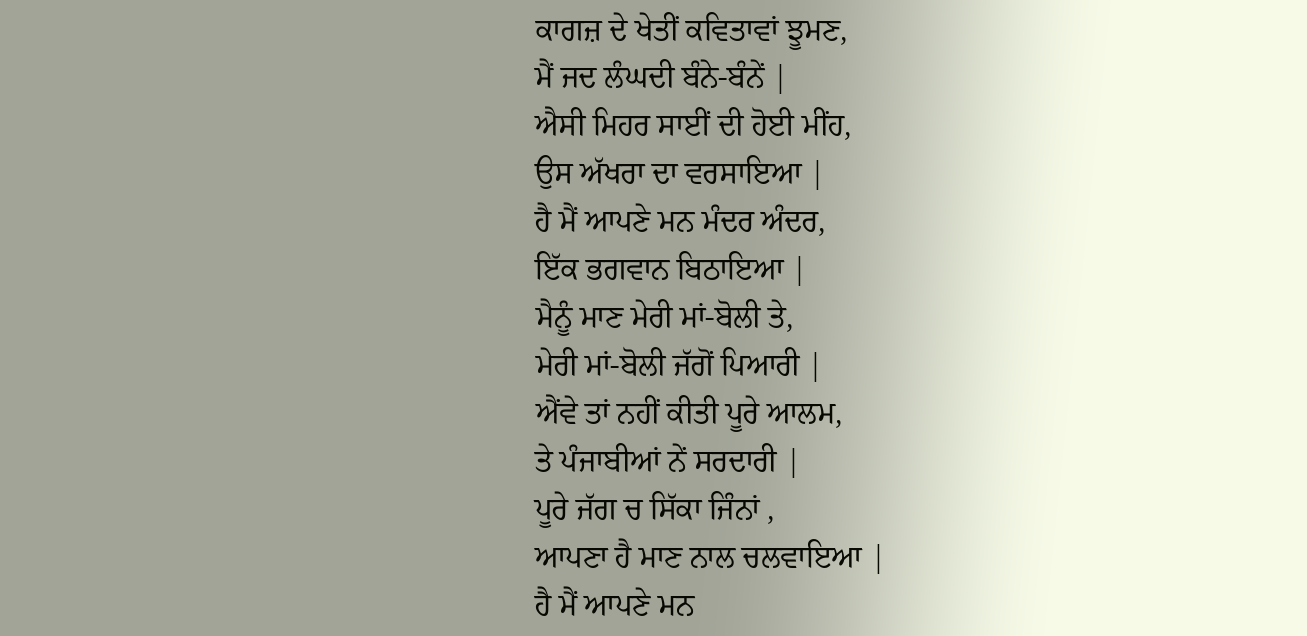ਕਾਗਜ਼ ਦੇ ਖੇਤੀਂ ਕਵਿਤਾਵਾਂ ਝੂਮਣ,
ਮੈਂ ਜਦ ਲੰਘਦੀ ਬੰਨੇ-ਬੰਨੇਂ |
ਐਸੀ ਮਿਹਰ ਸਾਈਂ ਦੀ ਹੋਈ ਮੀਂਹ,
ਉਸ ਅੱਖਰਾ ਦਾ ਵਰਸਾਇਆ |
ਹੈ ਮੈਂ ਆਪਣੇ ਮਨ ਮੰਦਰ ਅੰਦਰ,
ਇੱਕ ਭਗਵਾਨ ਬਿਠਾਇਆ |
ਮੈਨੂੰ ਮਾਣ ਮੇਰੀ ਮਾਂ-ਬੋਲੀ ਤੇ,
ਮੇਰੀ ਮਾਂ-ਬੋਲੀ ਜੱਗੋਂ ਪਿਆਰੀ |
ਐਂਵੇ ਤਾਂ ਨਹੀਂ ਕੀਤੀ ਪੂਰੇ ਆਲਮ,
ਤੇ ਪੰਜਾਬੀਆਂ ਨੇਂ ਸਰਦਾਰੀ |
ਪੂਰੇ ਜੱਗ ਚ ਸਿੱਕਾ ਜਿੰਨਾਂ ,
ਆਪਣਾ ਹੈ ਮਾਣ ਨਾਲ ਚਲਵਾਇਆ |
ਹੈ ਮੈਂ ਆਪਣੇ ਮਨ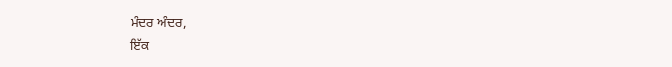ਮੰਦਰ ਅੰਦਰ,
ਇੱਕ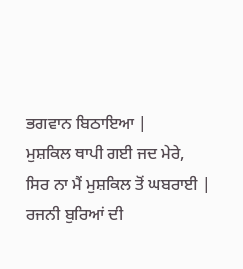ਭਗਵਾਨ ਬਿਠਾਇਆ |
ਮੁਸ਼ਕਿਲ ਥਾਪੀ ਗਈ ਜਦ ਮੇਰੇ,
ਸਿਰ ਨਾ ਮੈਂ ਮੁਸ਼ਕਿਲ ਤੋਂ ਘਬਰਾਈ |
ਰਜਨੀ ਬੁਰਿਆਂ ਦੀ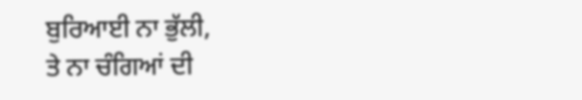ਬੁਰਿਆਈ ਨਾ ਭੁੱਲੀ,
ਤੇ ਨਾ ਚੰਗਿਆਂ ਦੀ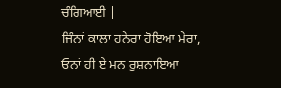ਚੰਗਿਆਈ |
ਜਿੰਨਾਂ ਕਾਲਾ ਹਨੇਰਾ ਹੋਇਆ ਮੇਰਾ,
ਓਨਾਂ ਹੀ ਏ ਮਨ ਰੁਸ਼ਨਾਇਆ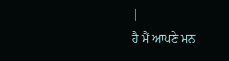|
ਹੈ ਮੈਂ ਆਪਣੇ ਮਨ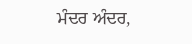ਮੰਦਰ ਅੰਦਰ,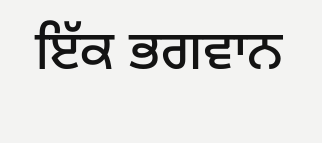ਇੱਕ ਭਗਵਾਨ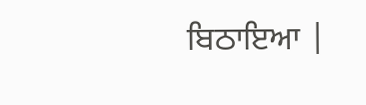ਬਿਠਾਇਆ |